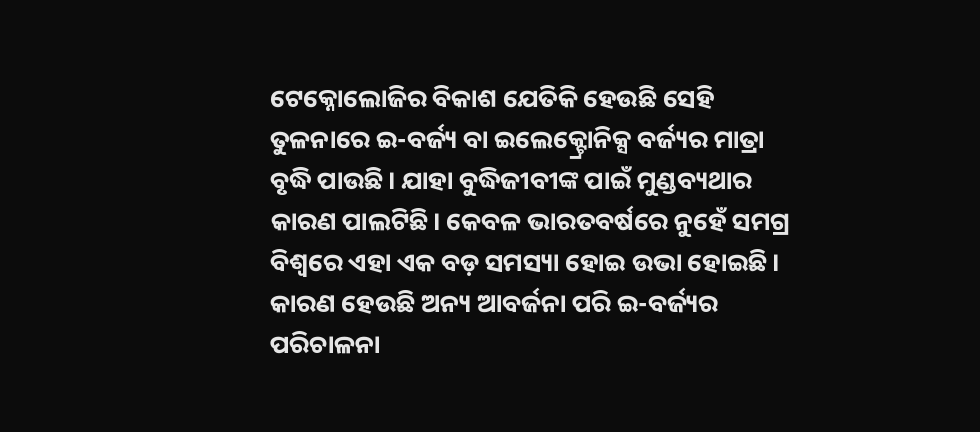ଟେକ୍ନୋଲୋଜିର ବିକାଶ ଯେତିକି ହେଉଛି ସେହି ତୁଳନାରେ ଇ-ବର୍ଜ୍ୟ ବା ଇଲେକ୍ଟ୍ରୋନିକ୍ସ ବର୍ଜ୍ୟର ମାତ୍ରା ବୃଦ୍ଧି ପାଉଛି। ଯାହା ବୁଦ୍ଧିଜୀବୀଙ୍କ ପାଇଁ ମୁଣ୍ଡବ୍ୟଥାର କାରଣ ପାଲଟିଛି। କେବଳ ଭାରତବର୍ଷରେ ନୁହେଁ ସମଗ୍ର ବିଶ୍ୱରେ ଏହା ଏକ ବଡ଼ ସମସ୍ୟା ହୋଇ ଉଭା ହୋଇଛି। କାରଣ ହେଉଛି ଅନ୍ୟ ଆବର୍ଜନା ପରି ଇ-ବର୍ଜ୍ୟର ପରିଚାଳନା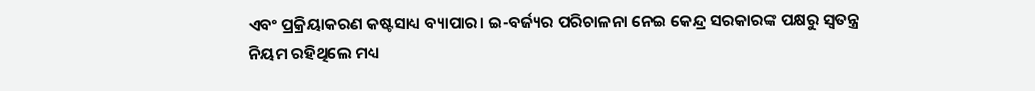ଏବଂ ପ୍ରକ୍ରିୟାକରଣ କଷ୍ଟସାଧ୍ୟ ବ୍ୟାପାର। ଇ-ବର୍ଜ୍ୟର ପରିଚାଳନା ନେଇ କେନ୍ଦ୍ର ସରକାରଙ୍କ ପକ୍ଷରୁ ସ୍ୱତନ୍ତ୍ର ନିୟମ ରହିଥିଲେ ମଧ୍ୟ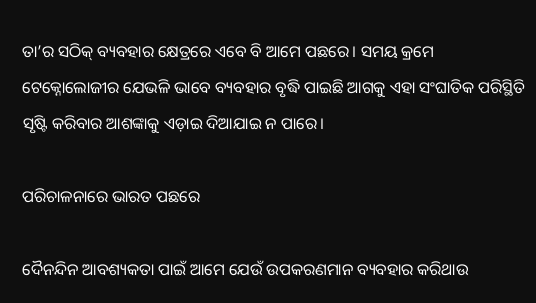ତା’ର ସଠିକ୍‌ ବ୍ୟବହାର କ୍ଷେତ୍ରରେ ଏବେ ବି ଆମେ ପଛରେ। ସମୟ କ୍ରମେ ଟେକ୍ନୋଲୋଜୀର ଯେଭଳି ଭାବେ ବ୍ୟବହାର ବୃଦ୍ଧି ପାଇଛି ଆଗକୁ ଏହା ସଂଘାତିକ ପରିସ୍ଥିତି ସୃଷ୍ଟି କରିବାର ଆଶଙ୍କାକୁ ଏଡ଼ାଇ ଦିଆଯାଇ ନ ପାରେ।

ପରିଚାଳନାରେ ଭାରତ ପଛରେ

ଦୈନନ୍ଦିନ ଆବଶ୍ୟକତା ପାଇଁ ଆମେ ଯେଉଁ ଉପକରଣମାନ ବ୍ୟବହାର କରିଥାଉ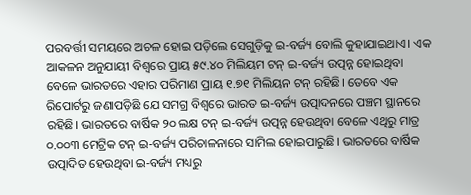ପରବର୍ତ୍ତୀ ସମୟରେ ଅଚଳ ହୋଇ ପଡ଼ିଲେ ସେଗୁଡ଼ିକୁ ଇ-ବର୍ଜ୍ୟ ବୋଲି କୁହାଯାଇଥାଏ। ଏକ ଆକଳନ ଅନୁଯାୟୀ ବିଶ୍ୱରେ ପ୍ରାୟ ୫୯.୪୦ ମିଲିୟମ ଟନ୍‌ ଇ-ବର୍ଜ୍ୟ ଉତ୍ପନ୍ନ ହୋଇଥିବା ବେଳେ ଭାରତରେ ଏହାର ପରିମାଣ ପ୍ରାୟ ୧.୭୧ ମିଲିୟନ ଟନ୍‌ ରହିଛି। ତେବେ ଏକ ରିପୋର୍ଟରୁ ଜଣାପଡ଼ିଛି ଯେ ସମଗ୍ର ବିଶ୍ୱରେ ଭାରତ ଇ-ବର୍ଜ୍ୟ ଉତ୍ପାଦନରେ ପଞ୍ଚମ ସ୍ଥାନରେ ରହିଛି। ଭାରତରେ ବାର୍ଷିକ ୨୦ ଲକ୍ଷ ଟନ୍‌ ଇ-ବର୍ଜ୍ୟ ଉତ୍ପନ୍ନ ହେଉଥିବା ବେଳେ ଏଥିରୁ ମାତ୍ର ୦.୦୦୩ ମେଟ୍ରିକ ଟନ୍‌ ଇ-ବର୍ଜ୍ୟ ପରିଚାଳନାରେ ସାମିଲ ହୋଇପାରୁଛି। ଭାରତରେ ବାର୍ଷିକ ଉତ୍ପାଦିତ ହେଉଥିବା ଇ-ବର୍ଜ୍ୟ ମଧ୍ୟରୁ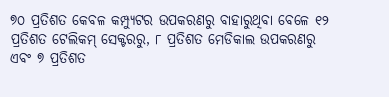୭୦ ପ୍ରତିଶତ କେବଳ କମ୍ପ୍ୟୁଟର ଉପକରଣରୁ ବାହାରୁଥିବା ବେଳେ ୧୨ ପ୍ରତିଶତ ଟେଲିକମ୍‌ ସେକ୍ଟରରୁ, ୮ ପ୍ରତିଶତ ମେଡିକାଲ ଉପକରଣରୁ ଏବଂ ୭ ପ୍ରତିଶତ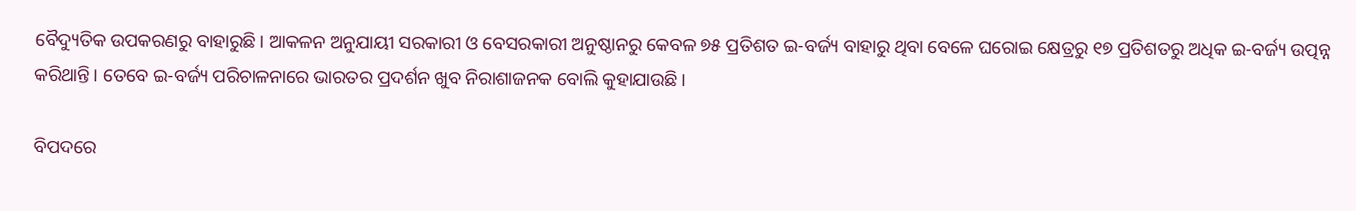ବୈଦ୍ୟୁତିକ ଉପକରଣରୁ ବାହାରୁଛି। ଆକଳନ ଅନୁଯାୟୀ ସରକାରୀ ଓ ବେସରକାରୀ ଅନୁଷ୍ଠାନରୁ କେବଳ ୭୫ ପ୍ରତିଶତ ଇ-ବର୍ଜ୍ୟ ବାହାରୁ ଥିବା ବେଳେ ଘରୋଇ କ୍ଷେତ୍ରରୁ ୧୭ ପ୍ରତିଶତରୁ ଅଧିକ ଇ-ବର୍ଜ୍ୟ ଉତ୍ପନ୍ନ କରିଥାନ୍ତି। ତେବେ ଇ-ବର୍ଜ୍ୟ ପରିଚାଳନାରେ ଭାରତର ପ୍ରଦର୍ଶନ ଖୁବ ନିରାଶାଜନକ ବୋଲି କୁହାଯାଉଛି।

ବିପଦରେ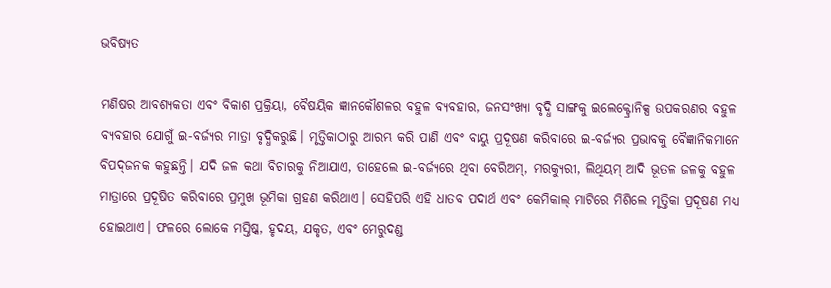ଭବିଷ୍ୟତ

ମଣିଷର ଆବଶ୍ୟକତା ଏବଂ ବିକାଶ ପ୍ରକ୍ରିୟା, ବୈଷୟିକ ଜ୍ଞାନକୌଶଳର ବହୁଳ ବ୍ୟବହାର, ଜନସଂଖ୍ୟା ବୃଦ୍ଧି ସାଙ୍ଗକୁ ଇଲେକ୍ଟ୍ରୋନିକ୍ସ ଉପକରଣର ବହୁଳ ବ୍ୟବହାର ଯୋଗୁଁ ଇ-ବର୍ଜ୍ୟର ମାତ୍ରା ବୃଦ୍ଧିକରୁଛି। ମୃତ୍ତିକାଠାରୁ ଆରମ୍ଭ କରି ପାଣି ଏବଂ ବାୟୁ ପ୍ରଦୂଷଣ କରିବାରେ ଇ-ବର୍ଜ୍ୟର ପ୍ରଭାବକୁ ବୈଜ୍ଞାନିକମାନେ ବିପଦ୍‌ଜନକ କହୁଛନ୍ତି। ଯଦି ଜଳ କଥା ବିଚାରକୁ ନିଆଯାଏ, ତାହେଲେ ଇ-ବର୍ଜ୍ୟରେ ଥିବା ବେରିଅମ୍‌, ମରକ୍ୟୁରୀ, ଲିଥିୟମ୍‌ ଆଦି ଭୂତଳ ଜଳକୁ ବହୁଳ ମାତ୍ରାରେ ପ୍ରଦୂଷିତ କରିବାରେ ପ୍ରମୁଖ ଭୂମିକା ଗ୍ରହଣ କରିଥାଏ। ସେହିପରି ଏହି ଧାତବ ପଦାର୍ଥ ଏବଂ କେମିକାଲ୍‌ ମାଟିରେ ମିଶିଲେ ମୃତ୍ତିକା ପ୍ରଦୂଷଣ ମଧ୍ୟ ହୋଇଥାଏ। ଫଳରେ ଲୋକେ ମସ୍ତିଷ୍କ, ହୃଦୟ, ଯକୃତ, ଏବଂ ମେରୁଦଣ୍ଡ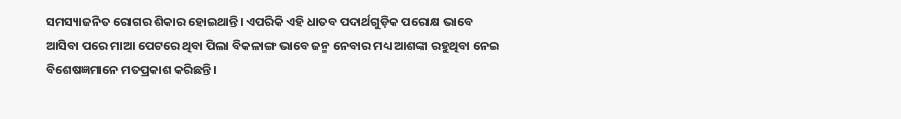ସମସ୍ୟାଜନିତ ରୋଗର ଶିକାର ହୋଇଥାନ୍ତି। ଏପରିକି ଏହି ଧାତବ ପଦାର୍ଥଗୁଡ଼ିକ ପରୋକ୍ଷ ଭାବେ ଆସିବା ପରେ ମାଆ ପେଟରେ ଥିବା ପିଲା ବିକଳାଙ୍ଗ ଭାବେ ଜନ୍ମ ନେବାର ମଧ୍ୟ ଆଶଙ୍କା ରହୁଥିବା ନେଇ ବିଶେଷଜ୍ଞମାନେ ମତପ୍ରକାଶ କରିଛନ୍ତି।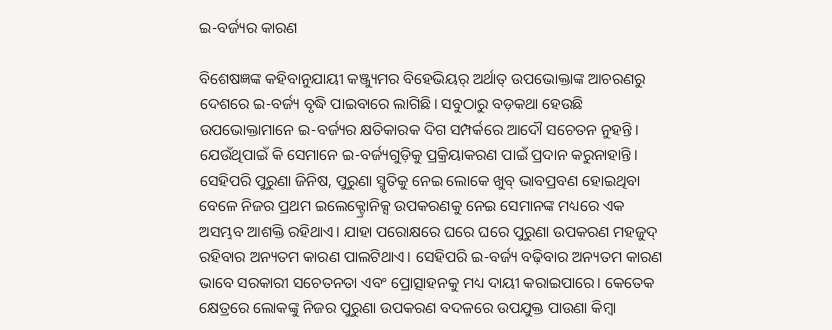ଇ-ବର୍ଜ୍ୟର କାରଣ

ବିଶେଷଜ୍ଞଙ୍କ କହିବାନୁଯାୟୀ କଞ୍ଜ୍ୟୁମର ବିହେଭିୟର୍‌ ଅର୍ଥାତ୍‌ ଉପଭୋକ୍ତାଙ୍କ ଆଚରଣରୁ ଦେଶରେ ଇ-ବର୍ଜ୍ୟ ବୃଦ୍ଧି ପାଇବାରେ ଲାଗିଛି। ସବୁଠାରୁ ବଡ଼କଥା ହେଉଛି ଉପଭୋକ୍ତାମାନେ ଇ-ବର୍ଜ୍ୟର କ୍ଷତିକାରକ ଦିଗ ସମ୍ପର୍କରେ ଆଦୌ ସଚେତନ ନୁହନ୍ତି। ଯେଉଁଥିପାଇଁ କି ସେମାନେ ଇ-ବର୍ଜ୍ୟଗୁଡ଼ିକୁ ପ୍ରକ୍ରିୟାକରଣ ପାଇଁ ପ୍ରଦାନ କରୁନାହାନ୍ତି। ସେହିପରି ପୁରୁଣା ଜିନିଷ, ପୁରୁଣା ସ୍ମୃତିକୁ ନେଇ ଲୋକେ ଖୁବ୍‌ ଭାବପ୍ରବଣ ହୋଇଥିବା ବେଳେ ନିଜର ପ୍ରଥମ ଇଲେକ୍ଟ୍ରୋନିକ୍ସ ଉପକରଣକୁ ନେଇ ସେମାନଙ୍କ ମଧ୍ୟରେ ଏକ ଅସମ୍ଭବ ଆଶକ୍ତି ରହିଥାଏ। ଯାହା ପରୋକ୍ଷରେ ଘରେ ଘରେ ପୁରୁଣା ଉପକରଣ ମହଜୁଦ୍‌ ରହିବାର ଅନ୍ୟତମ କାରଣ ପାଲଟିଥାଏ। ସେହିପରି ଇ-ବର୍ଜ୍ୟ ବଢ଼ିବାର ଅନ୍ୟତମ କାରଣ ଭାବେ ସରକାରୀ ସଚେତନତା ଏବଂ ପ୍ରୋତ୍ସାହନକୁ ମଧ୍ୟ ଦାୟୀ କରାଇପାରେ। କେତେକ କ୍ଷେତ୍ରରେ ଲୋକଙ୍କୁ ନିଜର ପୁରୁଣା ଉପକରଣ ବଦଳରେ ଉପଯୁକ୍ତ ପାଉଣା କିମ୍ବା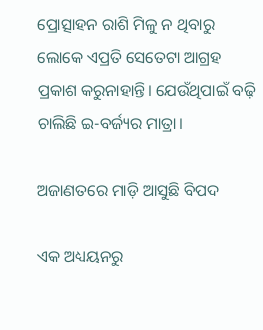ପ୍ରୋତ୍ସାହନ ରାଶି ମିଳୁ ନ ଥିବାରୁ ଲୋକେ ଏପ୍ରତି ସେତେଟା ଆଗ୍ରହ ପ୍ରକାଶ କରୁନାହାନ୍ତି। ଯେଉଁଥିପାଇଁ ବଢ଼ି ଚାଲିଛି ଇ-ବର୍ଜ୍ୟର ମାତ୍ରା।

ଅଜାଣତରେ ମାଡ଼ି ଆସୁଛି ବିପଦ

ଏକ ଅଧ୍ୟୟନରୁ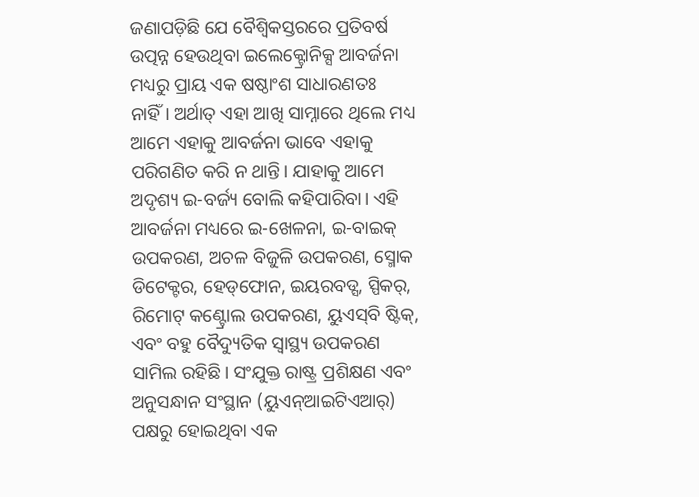ଜଣାପଡ଼ିଛି ଯେ ବୈଶ୍ୱିକସ୍ତରରେ ପ୍ରତିବର୍ଷ ଉତ୍ପନ୍ନ ହେଉଥିବା ଇଲେକ୍ଟ୍ରୋନିକ୍ସ ଆବର୍ଜନା ମଧ୍ୟରୁ ପ୍ରାୟ ଏକ ଷଷ୍ଠାଂଶ ସାଧାରଣତଃ ନାହିଁ। ଅର୍ଥାତ୍‌ ଏହା ଆଖି ସାମ୍ନାରେ ଥିଲେ ମଧ୍ୟ ଆମେ ଏହାକୁ ଆବର୍ଜନା ଭାବେ ଏହାକୁ ପରିଗଣିତ କରି ନ ଥାନ୍ତି। ଯାହାକୁ ଆମେ ଅଦୃଶ୍ୟ ଇ-ବର୍ଜ୍ୟ ବୋଲି କହିପାରିବା। ଏହି ଆବର୍ଜନା ମଧ୍ୟରେ ଇ-ଖେଳନା, ଇ-ବାଇକ୍‌ ଉପକରଣ, ଅଚଳ ବିଜୁଳି ଉପକରଣ, ସ୍ମୋକ ଡିଟେକ୍ଟର, ହେଡ୍‌ଫୋନ, ଇୟରବଡ୍ସ, ସ୍ପିକର୍‌, ରିମୋଟ୍‌ କଣ୍ଟ୍ରୋଲ ଉପକରଣ, ୟୁଏସ୍‌ବି ଷ୍ଟିକ୍‌, ଏବଂ ବହୁ ବୈଦ୍ୟୁତିକ ସ୍ୱାସ୍ଥ୍ୟ ଉପକରଣ ସାମିଲ ରହିଛି। ସଂଯୁକ୍ତ ରାଷ୍ଟ୍ର ପ୍ରଶିକ୍ଷଣ ଏବଂ ଅନୁସନ୍ଧାନ ସଂସ୍ଥାନ (ୟୁଏନ୍‌ଆଇଟିଏଆର୍‌) ପକ୍ଷରୁ ହୋଇଥିବା ଏକ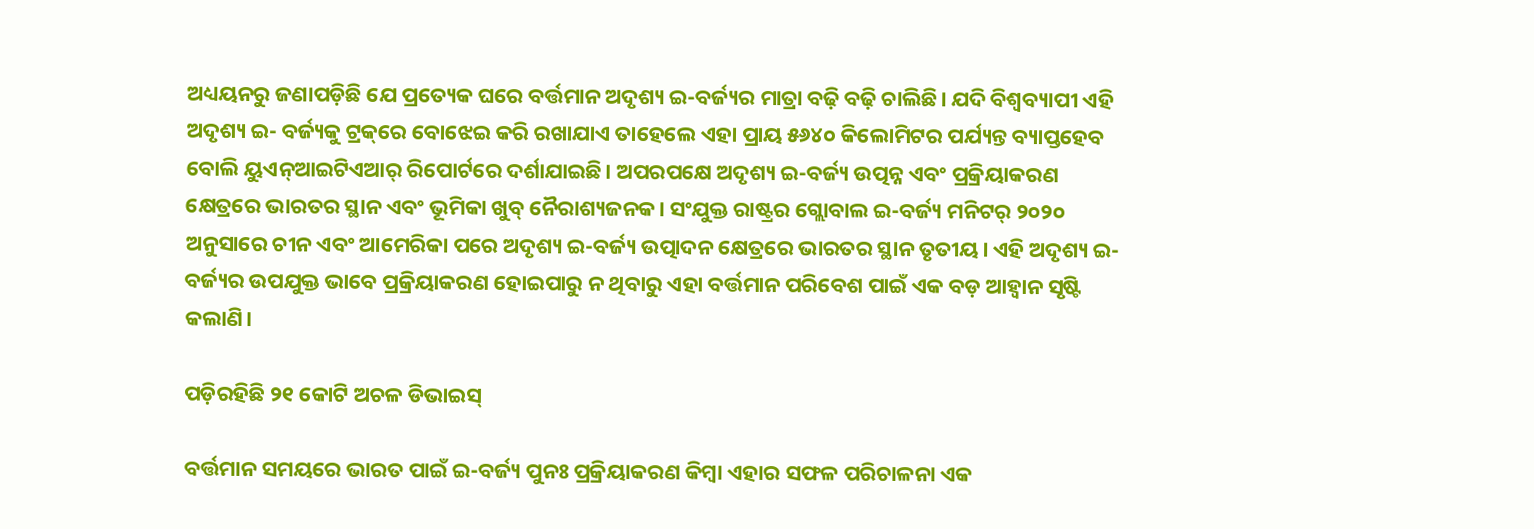ଅଧ୍ୟୟନରୁ ଜଣାପଡ଼ିଛି ଯେ ପ୍ରତ୍ୟେକ ଘରେ ବର୍ତ୍ତମାନ ଅଦୃଶ୍ୟ ଇ-ବର୍ଜ୍ୟର ମାତ୍ରା ବଢ଼ି ବଢ଼ି ଚାଲିଛି। ଯଦି ବିଶ୍ୱବ୍ୟାପୀ ଏହି ଅଦୃଶ୍ୟ ଇ- ବର୍ଜ୍ୟକୁ ଟ୍ରକ୍‌ରେ ବୋଝେଇ କରି ରଖାଯାଏ ତାହେଲେ ଏହା ପ୍ରାୟ ୫୬୪୦ କିଲୋମିଟର ପର୍ଯ୍ୟନ୍ତ ବ୍ୟାପ୍ତହେବ ବୋଲି ୟୁଏନ୍‌ଆଇଟିଏଆର୍‌ ରିପୋର୍ଟରେ ଦର୍ଶାଯାଇଛି। ଅପରପକ୍ଷେ ଅଦୃଶ୍ୟ ଇ-ବର୍ଜ୍ୟ ଉତ୍ପନ୍ନ ଏବଂ ପ୍ରକ୍ରିୟାକରଣ କ୍ଷେତ୍ରରେ ଭାରତର ସ୍ଥାନ ଏବଂ ଭୂମିକା ଖୁବ୍‌ ନୈରାଶ୍ୟଜନକ। ସଂଯୁକ୍ତ ରାଷ୍ଟ୍ରର ଗ୍ଲୋବାଲ ଇ-ବର୍ଜ୍ୟ ମନିଟର୍‌ ୨୦୨୦ ଅନୁସାରେ ଚୀନ ଏବଂ ଆମେରିକା ପରେ ଅଦୃଶ୍ୟ ଇ-ବର୍ଜ୍ୟ ଉତ୍ପାଦନ କ୍ଷେତ୍ରରେ ଭାରତର ସ୍ଥାନ ତୃତୀୟ। ଏହି ଅଦୃଶ୍ୟ ଇ-ବର୍ଜ୍ୟର ଉପଯୁକ୍ତ ଭାବେ ପ୍ରକ୍ରିୟାକରଣ ହୋଇପାରୁ ନ ଥିବାରୁ ଏହା ବର୍ତ୍ତମାନ ପରିବେଶ ପାଇଁ ଏକ ବଡ଼ ଆହ୍ୱାନ ସୃଷ୍ଟି କଲାଣି।

ପଡ଼ିରହିଛି ୨୧ କୋଟି ଅଚଳ ଡିଭାଇସ୍‌

ବର୍ତ୍ତମାନ ସମୟରେ ଭାରତ ପାଇଁ ଇ-ବର୍ଜ୍ୟ ପୁନଃ ପ୍ରକ୍ରିୟାକରଣ କିମ୍ବା ଏହାର ସଫଳ ପରିଚାଳନା ଏକ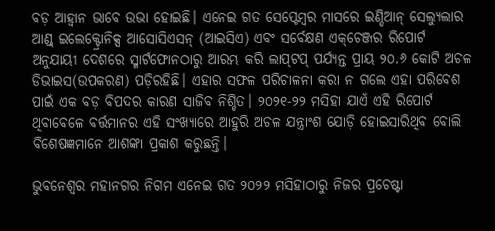ବଡ଼ ଆହ୍ୱାନ ଭାବେ ଉଭା ହୋଇଛି। ଏନେଇ ଗତ ସେପ୍ଟେମ୍ବର ମାସରେ ଇଣ୍ଡିଆନ୍‌ ସେଲ୍ୟୁଲାର ଆଣ୍ଡ୍‌ ଇଲେକ୍ଟ୍ରୋନିକ୍ସ ଆସୋସିଏସନ୍‌ (ଆଇସିଏ) ଏବଂ ସର୍ବେକ୍ଷଣ ଏକ୍‌ଚେଞ୍ଜର ରିପୋର୍ଟ ଅନୁଯାୟୀ ଦେଶରେ ସ୍ମାର୍ଟଫୋନଠାରୁ ଆରମ୍ଭ କରି ଲାପ୍‌ଟପ୍‌ ପର୍ଯ୍ୟନ୍ତ ପ୍ରାୟ ୨୦.୬ କୋଟି ଅଚଳ ଡିଭାଇସ(ଉପକରଣ) ପଡ଼ିରହିଛି। ଏହାର ସଫଳ ପରିଚାଳନା କରା ନ ଗଲେ ଏହା ପରିବେଶ ପାଇଁ ଏକ ବଡ଼ ବିପଦର କାରଣ ସାଜିବ ନିଶ୍ଚିତ। ୨୦୨୧-୨୨ ମସିହା ଯାଏଁ ଏହି ରିପୋର୍ଟ ଥିବାବେଳେ ବର୍ତ୍ତମାନର ଏହି ସଂଖ୍ୟାରେ ଆହୁରି ଅଚଳ ଯନ୍ତ୍ରାଂଶ ଯୋଡ଼ି ହୋଇସାରିଥିବ ବୋଲି ବିଶେଷଜ୍ଞମାନେ ଆଶଙ୍କା ପ୍ରକାଶ କରୁଛନ୍ତି।

ଭୁବନେଶ୍ୱର ମହାନଗର ନିଗମ ଏନେଇ ଗତ ୨୦୨୨ ମସିହାଠାରୁ ନିଜର ପ୍ରଚେଷ୍ଟା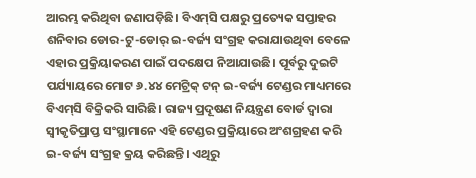ଆରମ୍ଭ କରିଥିବା ଜଣାପଡ଼ିଛି। ବିଏମ୍‌ସି ପକ୍ଷରୁ ପ୍ରତ୍ୟେକ ସପ୍ତାହର ଶନିବାର ଡୋର-ଟୁ-ଡୋର୍‌ ଇ-ବର୍ଜ୍ୟ ସଂଗ୍ରହ କରାଯାଉଥିବା ବେଳେ ଏହାର ପ୍ରକ୍ରିୟାକରଣ ପାଇଁ ପଦକ୍ଷେପ ନିଆଯାଉଛି। ପୂର୍ବରୁ ଦୁଇଟି ପର୍ଯ୍ୟାୟରେ ମୋଟ ୬.୪୪ ମେଟ୍ରିକ୍‌ ଟନ୍‌ ଇ-ବର୍ଜ୍ୟ ଟେଣ୍ଡର ମାଧ୍ୟମରେ ବିଏମ୍‌ସି ବିକ୍ରିକରି ସାରିଛି। ରାଜ୍ୟ ପ୍ରଦୂଷଣ ନିୟନ୍ତ୍ରଣ ବୋର୍ଡ ଦ୍ୱାରା ସ୍ୱୀକୃତିପ୍ରାପ୍ତ ସଂସ୍ଥାମାନେ ଏହି ଟେଣ୍ଡର ପ୍ରକ୍ରିୟାରେ ଅଂଶଗ୍ରହଣ କରି ଇ-ବର୍ଜ୍ୟ ସଂଗ୍ରହ କ୍ରୟ କରିଛନ୍ତି। ଏଥିରୁ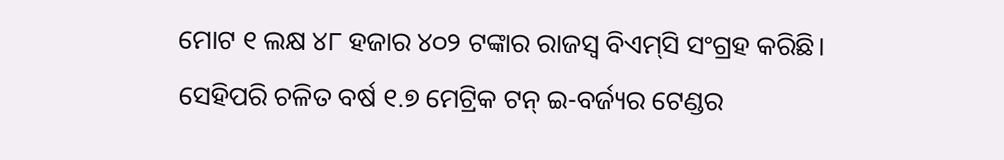ମୋଟ ୧ ଲକ୍ଷ ୪୮ ହଜାର ୪୦୨ ଟଙ୍କାର ରାଜସ୍ୱ ବିଏମ୍‌ସି ସଂଗ୍ରହ କରିଛି। ସେହିପରି ଚଳିତ ବର୍ଷ ୧.୭ ମେଟ୍ରିକ ଟନ୍‌ ଇ-ବର୍ଜ୍ୟର ଟେଣ୍ଡର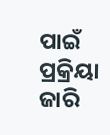ପାଇଁ ପ୍ରକ୍ରିୟା ଜାରି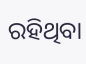ରହିଥିବା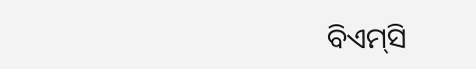ବିଏମ୍‌ସି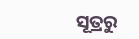ସୂତ୍ରରୁ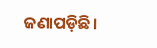ଜଣାପଡ଼ିଛି।